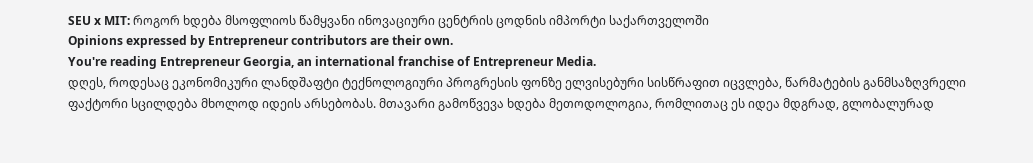SEU x MIT: როგორ ხდება მსოფლიოს წამყვანი ინოვაციური ცენტრის ცოდნის იმპორტი საქართველოში
Opinions expressed by Entrepreneur contributors are their own.
You're reading Entrepreneur Georgia, an international franchise of Entrepreneur Media.
დღეს, როდესაც ეკონომიკური ლანდშაფტი ტექნოლოგიური პროგრესის ფონზე ელვისებური სისწრაფით იცვლება, წარმატების განმსაზღვრელი ფაქტორი სცილდება მხოლოდ იდეის არსებობას. მთავარი გამოწვევა ხდება მეთოდოლოგია, რომლითაც ეს იდეა მდგრად, გლობალურად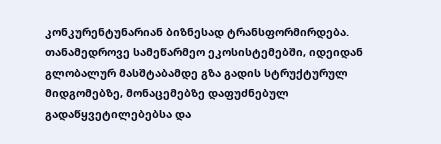კონკურენტუნარიან ბიზნესად ტრანსფორმირდება. თანამედროვე სამეწარმეო ეკოსისტემებში, იდეიდან გლობალურ მასშტაბამდე გზა გადის სტრუქტურულ მიდგომებზე, მონაცემებზე დაფუძნებულ გადაწყვეტილებებსა და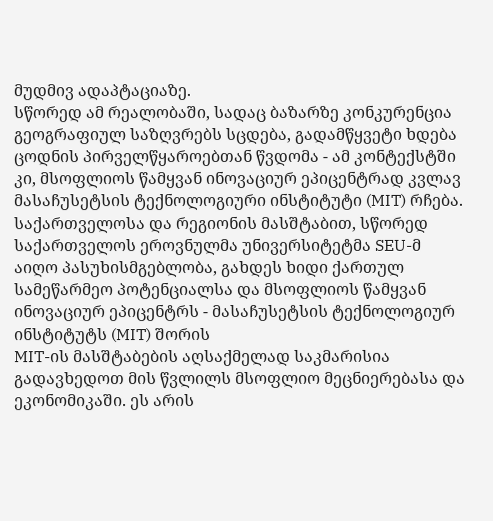მუდმივ ადაპტაციაზე.
სწორედ ამ რეალობაში, სადაც ბაზარზე კონკურენცია გეოგრაფიულ საზღვრებს სცდება, გადამწყვეტი ხდება ცოდნის პირველწყაროებთან წვდომა - ამ კონტექსტში კი, მსოფლიოს წამყვან ინოვაციურ ეპიცენტრად კვლავ მასაჩუსეტსის ტექნოლოგიური ინსტიტუტი (MIT) რჩება. საქართველოსა და რეგიონის მასშტაბით, სწორედ საქართველოს ეროვნულმა უნივერსიტეტმა SEU-მ აიღო პასუხისმგებლობა, გახდეს ხიდი ქართულ სამეწარმეო პოტენციალსა და მსოფლიოს წამყვან ინოვაციურ ეპიცენტრს - მასაჩუსეტსის ტექნოლოგიურ ინსტიტუტს (MIT) შორის
MIT-ის მასშტაბების აღსაქმელად საკმარისია გადავხედოთ მის წვლილს მსოფლიო მეცნიერებასა და ეკონომიკაში. ეს არის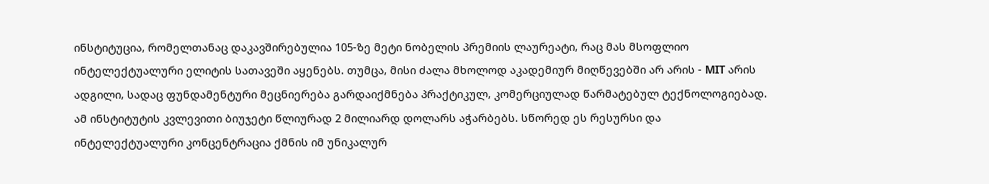ინსტიტუცია, რომელთანაც დაკავშირებულია 105-ზე მეტი ნობელის პრემიის ლაურეატი, რაც მას მსოფლიო ინტელექტუალური ელიტის სათავეში აყენებს. თუმცა, მისი ძალა მხოლოდ აკადემიურ მიღწევებში არ არის - MIT არის ადგილი, სადაც ფუნდამენტური მეცნიერება გარდაიქმნება პრაქტიკულ, კომერციულად წარმატებულ ტექნოლოგიებად. ამ ინსტიტუტის კვლევითი ბიუჯეტი წლიურად 2 მილიარდ დოლარს აჭარბებს. სწორედ ეს რესურსი და ინტელექტუალური კონცენტრაცია ქმნის იმ უნიკალურ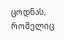ცოდნას, რომელიც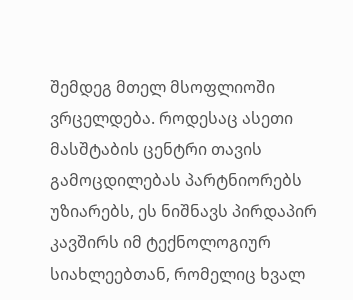შემდეგ მთელ მსოფლიოში ვრცელდება. როდესაც ასეთი მასშტაბის ცენტრი თავის გამოცდილებას პარტნიორებს უზიარებს, ეს ნიშნავს პირდაპირ კავშირს იმ ტექნოლოგიურ სიახლეებთან, რომელიც ხვალ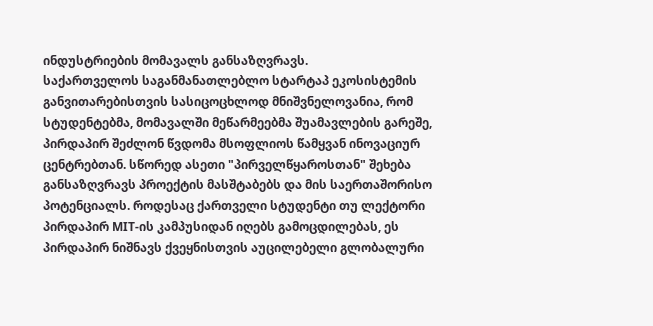ინდუსტრიების მომავალს განსაზღვრავს.
საქართველოს საგანმანათლებლო სტარტაპ ეკოსისტემის განვითარებისთვის სასიცოცხლოდ მნიშვნელოვანია, რომ სტუდენტებმა, მომავალში მეწარმეებმა შუამავლების გარეშე, პირდაპირ შეძლონ წვდომა მსოფლიოს წამყვან ინოვაციურ ცენტრებთან. სწორედ ასეთი "პირველწყაროსთან" შეხება განსაზღვრავს პროექტის მასშტაბებს და მის საერთაშორისო პოტენციალს. როდესაც ქართველი სტუდენტი თუ ლექტორი პირდაპირ MIT-ის კამპუსიდან იღებს გამოცდილებას, ეს პირდაპირ ნიშნავს ქვეყნისთვის აუცილებელი გლობალური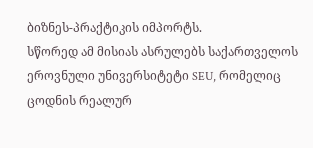ბიზნეს-პრაქტიკის იმპორტს.
სწორედ ამ მისიას ასრულებს საქართველოს ეროვნული უნივერსიტეტი SEU, რომელიც ცოდნის რეალურ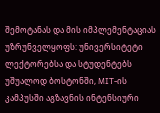შემოტანას და მის იმპლემენტაციას უზრუნველყოფს: უნივერსიტეტი ლექტორებსა და სტუდენტებს უშუალოდ ბოსტონში, MIT-ის კამპუსში აგზავნის ინტენსიური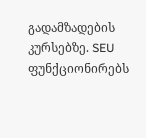გადამზადების კურსებზე. SEU ფუნქციონირებს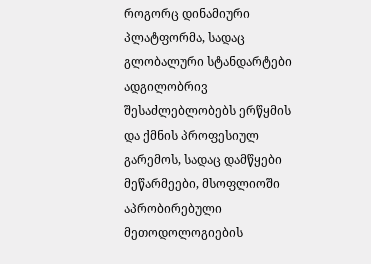როგორც დინამიური პლატფორმა, სადაც გლობალური სტანდარტები ადგილობრივ შესაძლებლობებს ერწყმის და ქმნის პროფესიულ გარემოს, სადაც დამწყები მეწარმეები, მსოფლიოში აპრობირებული მეთოდოლოგიების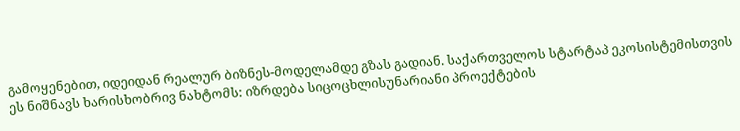გამოყენებით, იდეიდან რეალურ ბიზნეს-მოდელამდე გზას გადიან. საქართველოს სტარტაპ ეკოსისტემისთვის ეს ნიშნავს ხარისხობრივ ნახტომს: იზრდება სიცოცხლისუნარიანი პროექტების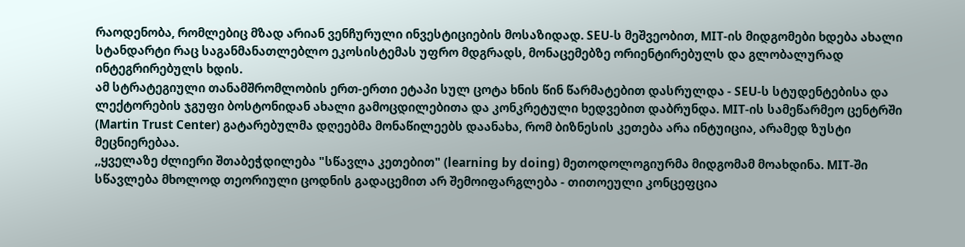რაოდენობა, რომლებიც მზად არიან ვენჩურული ინვესტიციების მოსაზიდად. SEU-ს მეშვეობით, MIT-ის მიდგომები ხდება ახალი სტანდარტი რაც საგანმანათლებლო ეკოსისტემას უფრო მდგრადს, მონაცემებზე ორიენტირებულს და გლობალურად ინტეგრირებულს ხდის.
ამ სტრატეგიული თანამშრომლობის ერთ-ერთი ეტაპი სულ ცოტა ხნის წინ წარმატებით დასრულდა - SEU-ს სტუდენტებისა და ლექტორების ჯგუფი ბოსტონიდან ახალი გამოცდილებითა და კონკრეტული ხედვებით დაბრუნდა. MIT-ის სამეწარმეო ცენტრში (Martin Trust Center) გატარებულმა დღეებმა მონაწილეებს დაანახა, რომ ბიზნესის კეთება არა ინტუიცია, არამედ ზუსტი მეცნიერებაა.
,,ყველაზე ძლიერი შთაბეჭდილება "სწავლა კეთებით" (learning by doing) მეთოდოლოგიურმა მიდგომამ მოახდინა. MIT-ში სწავლება მხოლოდ თეორიული ცოდნის გადაცემით არ შემოიფარგლება - თითოეული კონცეფცია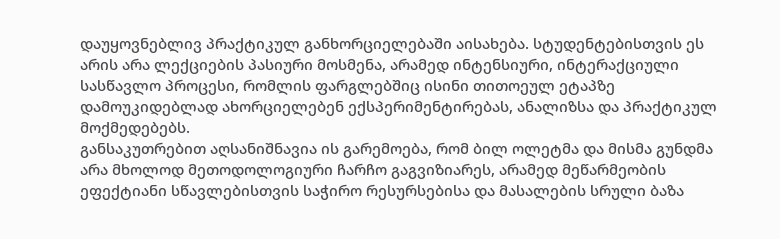დაუყოვნებლივ პრაქტიკულ განხორციელებაში აისახება. სტუდენტებისთვის ეს არის არა ლექციების პასიური მოსმენა, არამედ ინტენსიური, ინტერაქციული სასწავლო პროცესი, რომლის ფარგლებშიც ისინი თითოეულ ეტაპზე დამოუკიდებლად ახორციელებენ ექსპერიმენტირებას, ანალიზსა და პრაქტიკულ მოქმედებებს.
განსაკუთრებით აღსანიშნავია ის გარემოება, რომ ბილ ოლეტმა და მისმა გუნდმა არა მხოლოდ მეთოდოლოგიური ჩარჩო გაგვიზიარეს, არამედ მეწარმეობის ეფექტიანი სწავლებისთვის საჭირო რესურსებისა და მასალების სრული ბაზა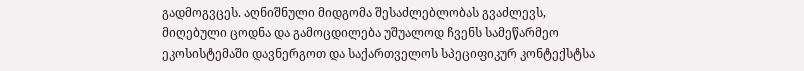გადმოგვცეს. აღნიშნული მიდგომა შესაძლებლობას გვაძლევს, მიღებული ცოდნა და გამოცდილება უშუალოდ ჩვენს სამეწარმეო ეკოსისტემაში დავნერგოთ და საქართველოს სპეციფიკურ კონტექსტსა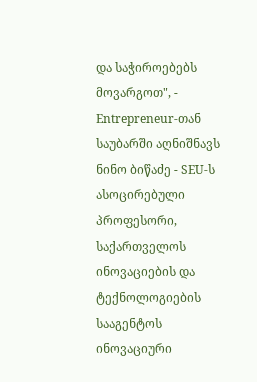და საჭიროებებს მოვარგოთ", - Entrepreneur-თან საუბარში აღნიშნავს ნინო ბიწაძე - SEU-ს ასოცირებული პროფესორი, საქართველოს ინოვაციების და ტექნოლოგიების სააგენტოს ინოვაციური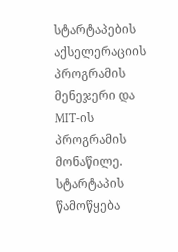სტარტაპების აქსელერაციის პროგრამის მენეჯერი და MIT-ის პროგრამის მონაწილე.
სტარტაპის წამოწყება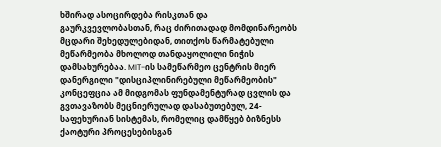ხშირად ასოცირდება რისკთან და გაურკვევლობასთან, რაც ძირითადად მომდინარეობს მცდარი შეხედულებიდან, თითქოს წარმატებული მეწარმეობა მხოლოდ თანდაყოლილი ნიჭის დამსახურებაა. MIT-ის სამეწარმეო ცენტრის მიერ დანერგილი "დისციპლინირებული მეწარმეობის" კონცეფცია ამ მიდგომას ფუნდამენტურად ცვლის და გვთავაზობს მეცნიერულად დასაბუთებულ, 24-საფეხურიან სისტემას, რომელიც დამწყებ ბიზნესს ქაოტური პროცესებისგან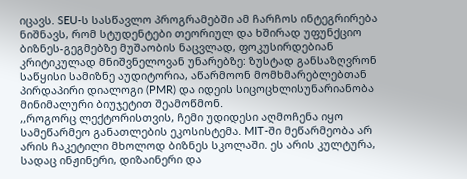იცავს. SEU-ს სასწავლო პროგრამებში ამ ჩარჩოს ინტეგრირება ნიშნავს, რომ სტუდენტები თეორიულ და ხშირად უფუნქციო ბიზნეს-გეგმებზე მუშაობის ნაცვლად, ფოკუსირდებიან კრიტიკულად მნიშვნელოვან უნარებზე: ზუსტად განსაზღვრონ საწყისი სამიზნე აუდიტორია, აწარმოონ მომხმარებლებთან პირდაპირი დიალოგი (PMR) და იდეის სიცოცხლისუნარიანობა მინიმალური ბიუჯეტით შეამოწმონ.
,,როგორც ლექტორისთვის, ჩემი უდიდესი აღმოჩენა იყო სამეწარმეო განათლების ეკოსისტემა. MIT-ში მეწარმეობა არ არის ჩაკეტილი მხოლოდ ბიზნეს სკოლაში. ეს არის კულტურა, სადაც ინჟინერი, დიზაინერი და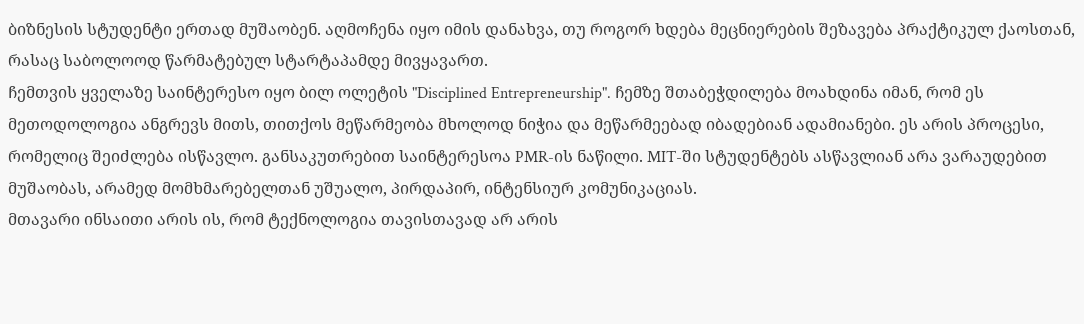ბიზნესის სტუდენტი ერთად მუშაობენ. აღმოჩენა იყო იმის დანახვა, თუ როგორ ხდება მეცნიერების შეზავება პრაქტიკულ ქაოსთან, რასაც საბოლოოდ წარმატებულ სტარტაპამდე მივყავართ.
ჩემთვის ყველაზე საინტერესო იყო ბილ ოლეტის "Disciplined Entrepreneurship". ჩემზე შთაბეჭდილება მოახდინა იმან, რომ ეს მეთოდოლოგია ანგრევს მითს, თითქოს მეწარმეობა მხოლოდ ნიჭია და მეწარმეებად იბადებიან ადამიანები. ეს არის პროცესი, რომელიც შეიძლება ისწავლო. განსაკუთრებით საინტერესოა PMR-ის ნაწილი. MIT-ში სტუდენტებს ასწავლიან არა ვარაუდებით მუშაობას, არამედ მომხმარებელთან უშუალო, პირდაპირ, ინტენსიურ კომუნიკაციას.
მთავარი ინსაითი არის ის, რომ ტექნოლოგია თავისთავად არ არის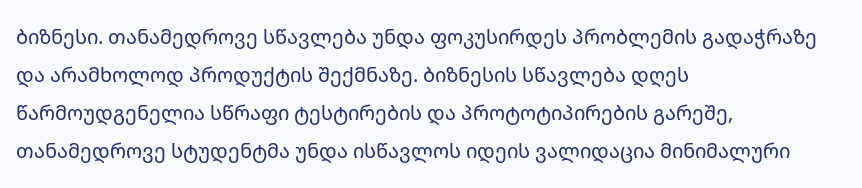ბიზნესი. თანამედროვე სწავლება უნდა ფოკუსირდეს პრობლემის გადაჭრაზე და არამხოლოდ პროდუქტის შექმნაზე. ბიზნესის სწავლება დღეს წარმოუდგენელია სწრაფი ტესტირების და პროტოტიპირების გარეშე, თანამედროვე სტუდენტმა უნდა ისწავლოს იდეის ვალიდაცია მინიმალური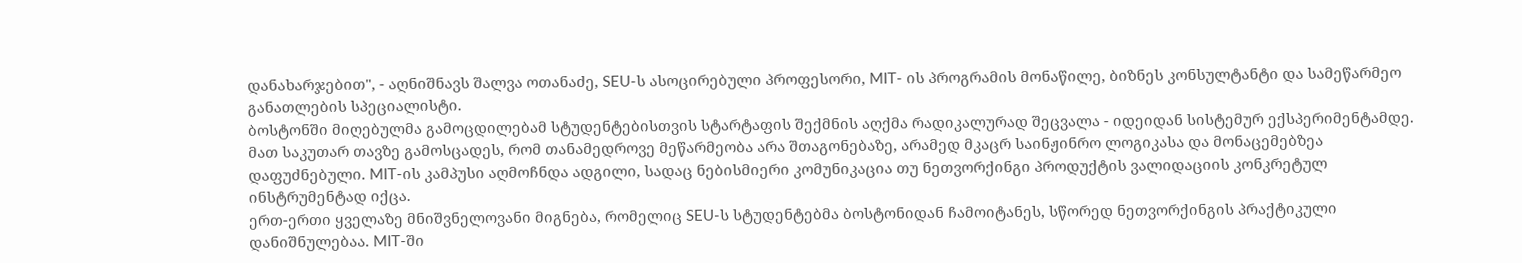დანახარჯებით", - აღნიშნავს შალვა ოთანაძე, SEU-ს ასოცირებული პროფესორი, MIT- ის პროგრამის მონაწილე, ბიზნეს კონსულტანტი და სამეწარმეო განათლების სპეციალისტი.
ბოსტონში მიღებულმა გამოცდილებამ სტუდენტებისთვის სტარტაფის შექმნის აღქმა რადიკალურად შეცვალა - იდეიდან სისტემურ ექსპერიმენტამდე. მათ საკუთარ თავზე გამოსცადეს, რომ თანამედროვე მეწარმეობა არა შთაგონებაზე, არამედ მკაცრ საინჟინრო ლოგიკასა და მონაცემებზეა დაფუძნებული. MIT-ის კამპუსი აღმოჩნდა ადგილი, სადაც ნებისმიერი კომუნიკაცია თუ ნეთვორქინგი პროდუქტის ვალიდაციის კონკრეტულ ინსტრუმენტად იქცა.
ერთ-ერთი ყველაზე მნიშვნელოვანი მიგნება, რომელიც SEU-ს სტუდენტებმა ბოსტონიდან ჩამოიტანეს, სწორედ ნეთვორქინგის პრაქტიკული დანიშნულებაა. MIT-ში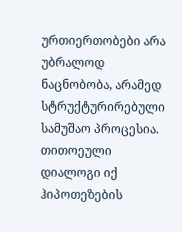ურთიერთობები არა უბრალოდ ნაცნობობა, არამედ სტრუქტურირებული სამუშაო პროცესია. თითოეული დიალოგი იქ ჰიპოთეზების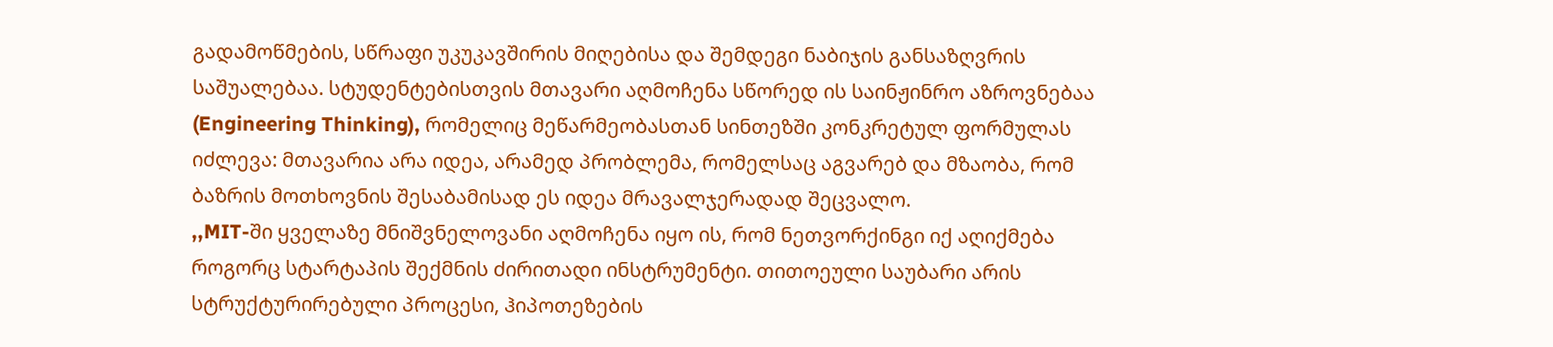გადამოწმების, სწრაფი უკუკავშირის მიღებისა და შემდეგი ნაბიჯის განსაზღვრის საშუალებაა. სტუდენტებისთვის მთავარი აღმოჩენა სწორედ ის საინჟინრო აზროვნებაა (Engineering Thinking), რომელიც მეწარმეობასთან სინთეზში კონკრეტულ ფორმულას იძლევა: მთავარია არა იდეა, არამედ პრობლემა, რომელსაც აგვარებ და მზაობა, რომ ბაზრის მოთხოვნის შესაბამისად ეს იდეა მრავალჯერადად შეცვალო.
,,MIT-ში ყველაზე მნიშვნელოვანი აღმოჩენა იყო ის, რომ ნეთვორქინგი იქ აღიქმება როგორც სტარტაპის შექმნის ძირითადი ინსტრუმენტი. თითოეული საუბარი არის სტრუქტურირებული პროცესი, ჰიპოთეზების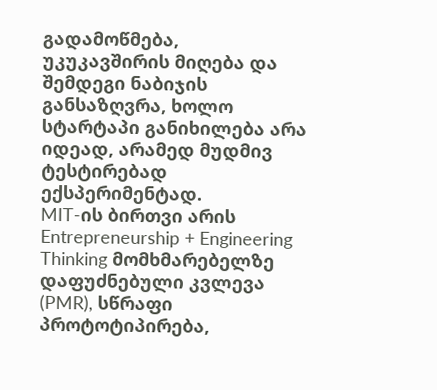გადამოწმება, უკუკავშირის მიღება და შემდეგი ნაბიჯის განსაზღვრა, ხოლო სტარტაპი განიხილება არა იდეად, არამედ მუდმივ ტესტირებად ექსპერიმენტად.
MIT-ის ბირთვი არის Entrepreneurship + Engineering Thinking მომხმარებელზე დაფუძნებული კვლევა (PMR), სწრაფი პროტოტიპირება,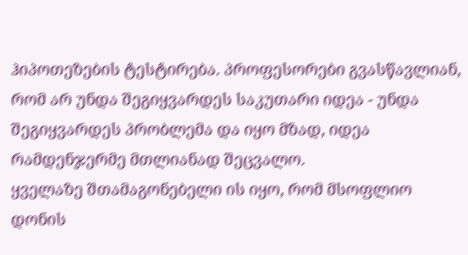ჰიპოთეზების ტესტირება. პროფესორები გვასწავლიან, რომ არ უნდა შეგიყვარდეს საკუთარი იდეა - უნდა შეგიყვარდეს პრობლემა და იყო მზად, იდეა რამდენჯერმე მთლიანად შეცვალო.
ყველაზე შთამაგონებელი ის იყო, რომ მსოფლიო დონის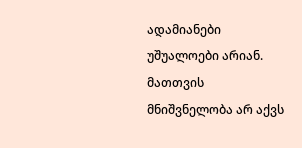ადამიანები უშუალოები არიან. მათთვის მნიშვნელობა არ აქვს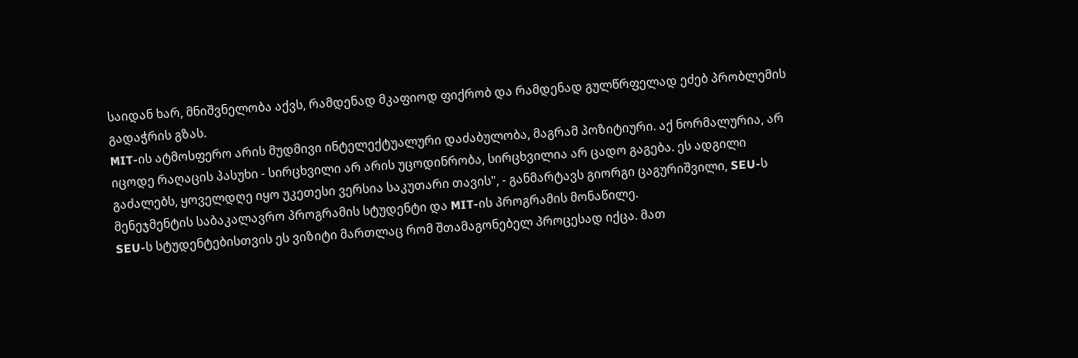საიდან ხარ, მნიშვნელობა აქვს, რამდენად მკაფიოდ ფიქრობ და რამდენად გულწრფელად ეძებ პრობლემის გადაჭრის გზას.
MIT-ის ატმოსფერო არის მუდმივი ინტელექტუალური დაძაბულობა, მაგრამ პოზიტიური. აქ ნორმალურია, არ იცოდე რაღაცის პასუხი - სირცხვილი არ არის უცოდინრობა, სირცხვილია არ ცადო გაგება. ეს ადგილი გაძალებს, ყოველდღე იყო უკეთესი ვერსია საკუთარი თავის", - განმარტავს გიორგი ცაგურიშვილი, SEU-ს მენეჯმენტის საბაკალავრო პროგრამის სტუდენტი და MIT-ის პროგრამის მონაწილე.
SEU-ს სტუდენტებისთვის ეს ვიზიტი მართლაც რომ შთამაგონებელ პროცესად იქცა. მათ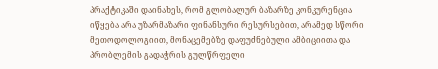პრაქტიკაში დაინახეს, რომ გლობალურ ბაზარზე კონკურენცია იწყება არა უზარმაზარი ფინანსური რესურსებით, არამედ სწორი მეთოდოლოგიით, მონაცემებზე დაფუძნებული ამბიციითა და პრობლემის გადაჭრის გულწრფელი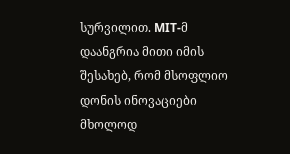სურვილით. MIT-მ დაანგრია მითი იმის შესახებ, რომ მსოფლიო დონის ინოვაციები მხოლოდ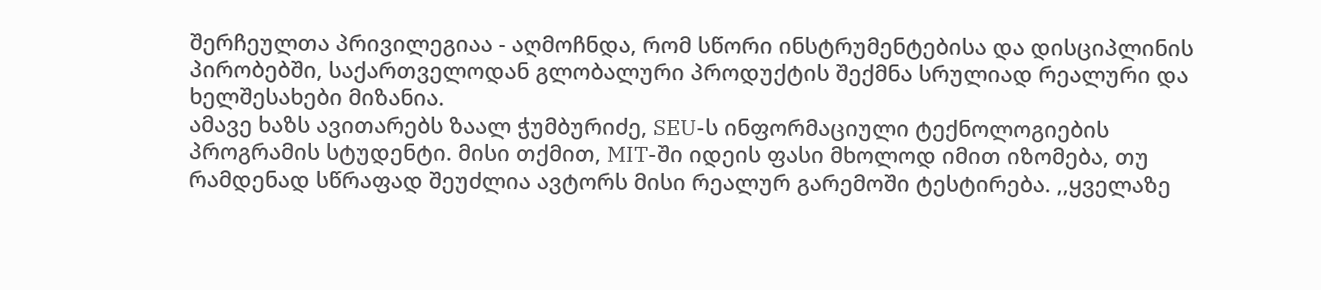შერჩეულთა პრივილეგიაა - აღმოჩნდა, რომ სწორი ინსტრუმენტებისა და დისციპლინის პირობებში, საქართველოდან გლობალური პროდუქტის შექმნა სრულიად რეალური და ხელშესახები მიზანია.
ამავე ხაზს ავითარებს ზაალ ჭუმბურიძე, SEU-ს ინფორმაციული ტექნოლოგიების პროგრამის სტუდენტი. მისი თქმით, MIT-ში იდეის ფასი მხოლოდ იმით იზომება, თუ რამდენად სწრაფად შეუძლია ავტორს მისი რეალურ გარემოში ტესტირება. ,,ყველაზე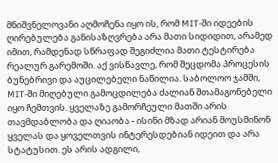მნიშვნელოვანი აღმოჩენა იყო ის, რომ MIT-ში იდეების ღირებულება განისაზღვრება არა მათი სიდიდით, არამედ იმით, რამდენად სწრაფად შეგიძლია მათი ტესტირება რეალურ გარემოში. აქ ვისწავლე, რომ შეცდომა პროცესის ბუნებრივი და აუცილებელი ნაწილია. საბოლოო ჯამში, MIT-ში მიღებული გამოცდილება ძალიან შთამაგონებელი იყო ჩემთვის. ყველაზე გამორჩეული მათში არის თავმდაბლობა და ღიაობა - ისინი მზად არიან მოუსმინონ ყველას და ყოველთვის ინტერესდებიან იდეით და არა სტატუსით. ეს არის ადგილი,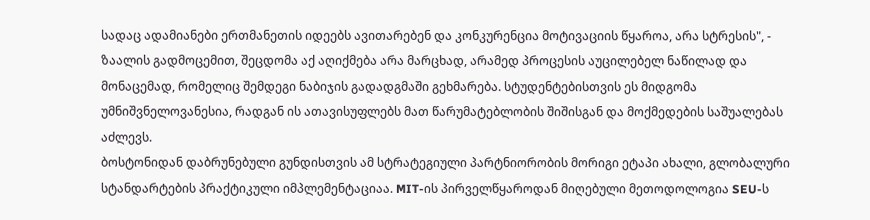სადაც ადამიანები ერთმანეთის იდეებს ავითარებენ და კონკურენცია მოტივაციის წყაროა, არა სტრესის", - ზაალის გადმოცემით, შეცდომა აქ აღიქმება არა მარცხად, არამედ პროცესის აუცილებელ ნაწილად და მონაცემად, რომელიც შემდეგი ნაბიჯის გადადგმაში გეხმარება. სტუდენტებისთვის ეს მიდგომა უმნიშვნელოვანესია, რადგან ის ათავისუფლებს მათ წარუმატებლობის შიშისგან და მოქმედების საშუალებას აძლევს.
ბოსტონიდან დაბრუნებული გუნდისთვის ამ სტრატეგიული პარტნიორობის მორიგი ეტაპი ახალი, გლობალური სტანდარტების პრაქტიკული იმპლემენტაციაა. MIT-ის პირველწყაროდან მიღებული მეთოდოლოგია SEU-ს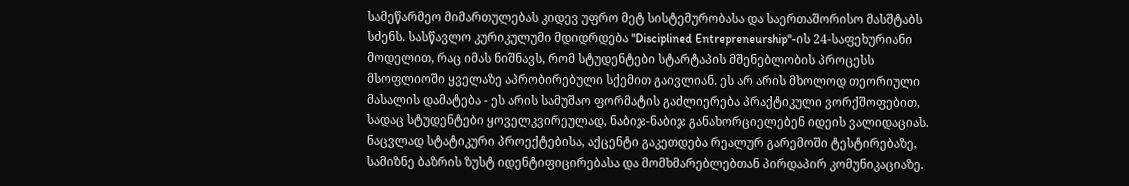სამეწარმეო მიმართულებას კიდევ უფრო მეტ სისტემურობასა და საერთაშორისო მასშტაბს სძენს. სასწავლო კურიკულუმი მდიდრდება "Disciplined Entrepreneurship"-ის 24-საფეხურიანი მოდელით, რაც იმას ნიშნავს, რომ სტუდენტები სტარტაპის მშენებლობის პროცესს მსოფლიოში ყველაზე აპრობირებული სქემით გაივლიან. ეს არ არის მხოლოდ თეორიული მასალის დამატება - ეს არის სამუშაო ფორმატის გაძლიერება პრაქტიკული ვორქშოფებით, სადაც სტუდენტები ყოველკვირეულად, ნაბიჯ-ნაბიჯ განახორციელებენ იდეის ვალიდაციას. ნაცვლად სტატიკური პროექტებისა, აქცენტი გაკეთდება რეალურ გარემოში ტესტირებაზე, სამიზნე ბაზრის ზუსტ იდენტიფიცირებასა და მომხმარებლებთან პირდაპირ კომუნიკაციაზე.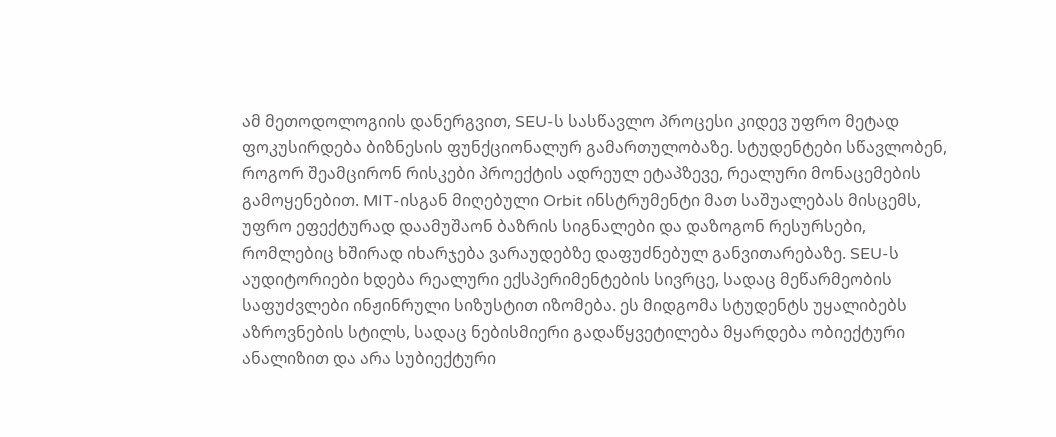ამ მეთოდოლოგიის დანერგვით, SEU-ს სასწავლო პროცესი კიდევ უფრო მეტად ფოკუსირდება ბიზნესის ფუნქციონალურ გამართულობაზე. სტუდენტები სწავლობენ, როგორ შეამცირონ რისკები პროექტის ადრეულ ეტაპზევე, რეალური მონაცემების გამოყენებით. MIT-ისგან მიღებული Orbit ინსტრუმენტი მათ საშუალებას მისცემს, უფრო ეფექტურად დაამუშაონ ბაზრის სიგნალები და დაზოგონ რესურსები, რომლებიც ხშირად იხარჯება ვარაუდებზე დაფუძნებულ განვითარებაზე. SEU-ს აუდიტორიები ხდება რეალური ექსპერიმენტების სივრცე, სადაც მეწარმეობის საფუძვლები ინჟინრული სიზუსტით იზომება. ეს მიდგომა სტუდენტს უყალიბებს აზროვნების სტილს, სადაც ნებისმიერი გადაწყვეტილება მყარდება ობიექტური ანალიზით და არა სუბიექტური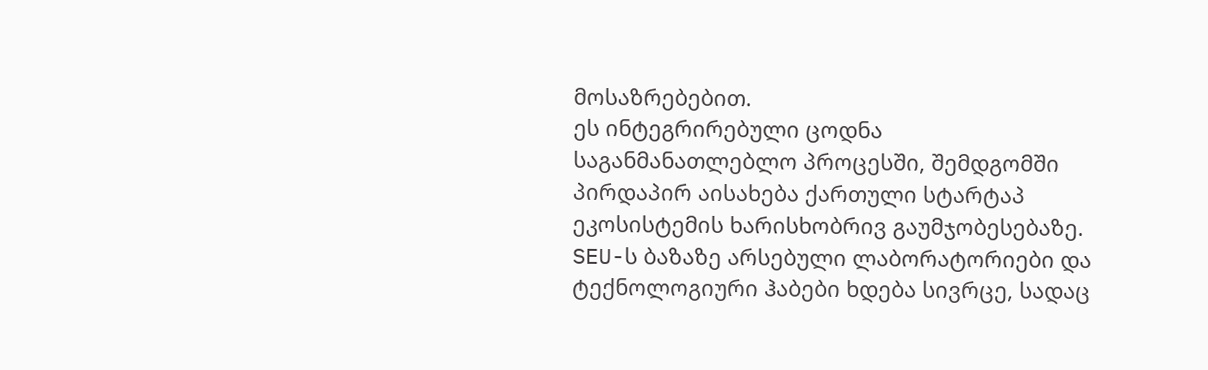მოსაზრებებით.
ეს ინტეგრირებული ცოდნა საგანმანათლებლო პროცესში, შემდგომში პირდაპირ აისახება ქართული სტარტაპ ეკოსისტემის ხარისხობრივ გაუმჯობესებაზე. SEU-ს ბაზაზე არსებული ლაბორატორიები და ტექნოლოგიური ჰაბები ხდება სივრცე, სადაც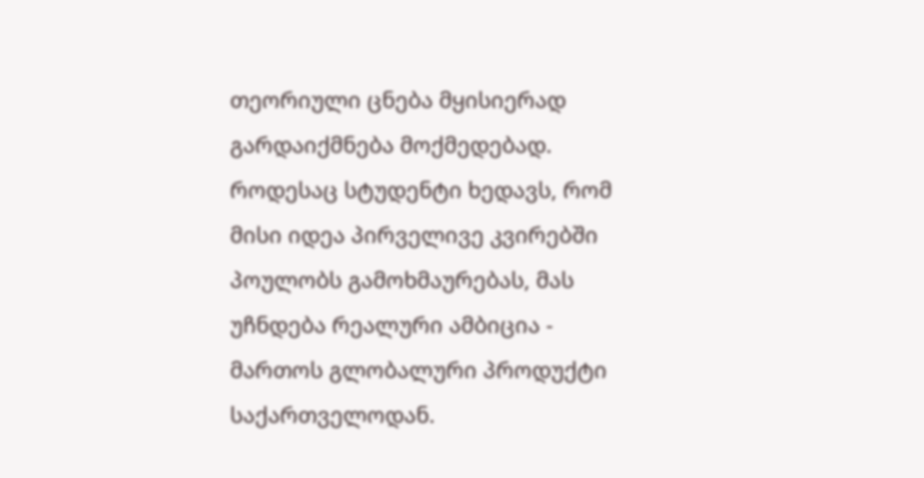თეორიული ცნება მყისიერად გარდაიქმნება მოქმედებად. როდესაც სტუდენტი ხედავს, რომ მისი იდეა პირველივე კვირებში პოულობს გამოხმაურებას, მას უჩნდება რეალური ამბიცია - მართოს გლობალური პროდუქტი საქართველოდან.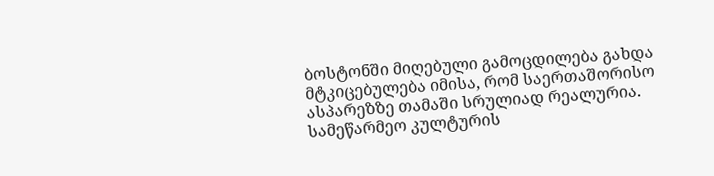ბოსტონში მიღებული გამოცდილება გახდა მტკიცებულება იმისა, რომ საერთაშორისო ასპარეზზე თამაში სრულიად რეალურია.
სამეწარმეო კულტურის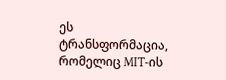ეს ტრანსფორმაცია, რომელიც MIT-ის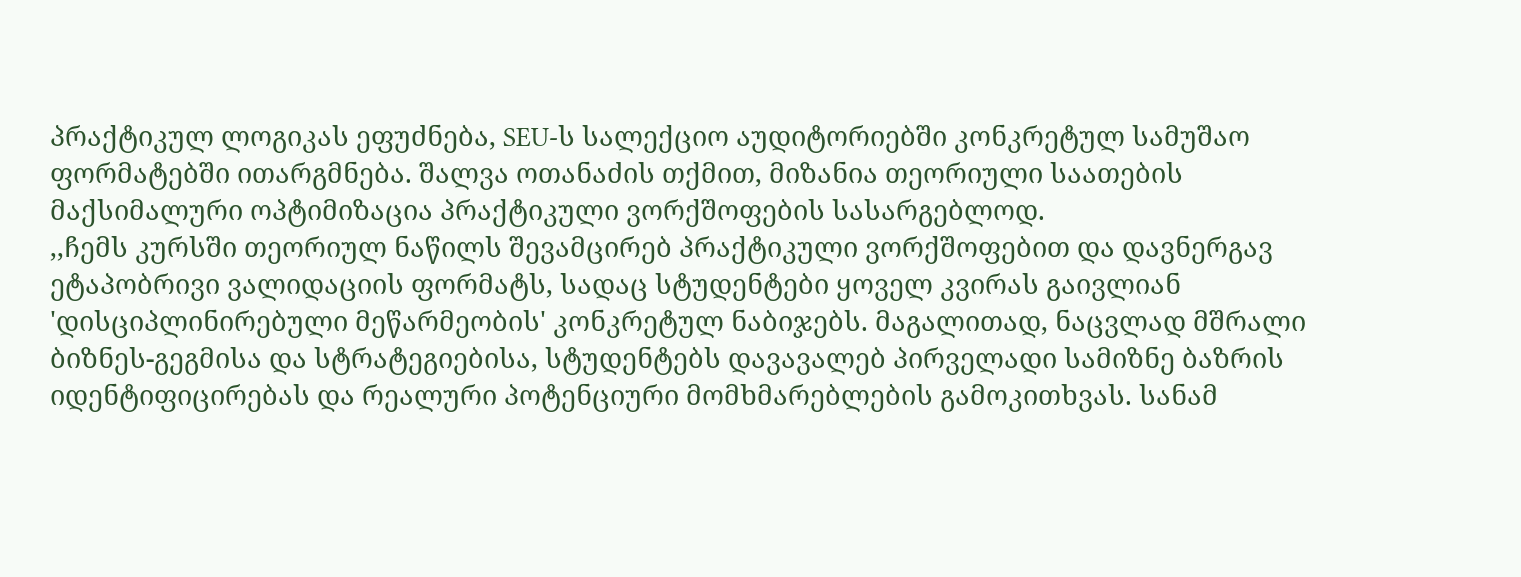პრაქტიკულ ლოგიკას ეფუძნება, SEU-ს სალექციო აუდიტორიებში კონკრეტულ სამუშაო ფორმატებში ითარგმნება. შალვა ოთანაძის თქმით, მიზანია თეორიული საათების მაქსიმალური ოპტიმიზაცია პრაქტიკული ვორქშოფების სასარგებლოდ.
,,ჩემს კურსში თეორიულ ნაწილს შევამცირებ პრაქტიკული ვორქშოფებით და დავნერგავ ეტაპობრივი ვალიდაციის ფორმატს, სადაც სტუდენტები ყოველ კვირას გაივლიან 'დისციპლინირებული მეწარმეობის' კონკრეტულ ნაბიჯებს. მაგალითად, ნაცვლად მშრალი ბიზნეს-გეგმისა და სტრატეგიებისა, სტუდენტებს დავავალებ პირველადი სამიზნე ბაზრის იდენტიფიცირებას და რეალური პოტენციური მომხმარებლების გამოკითხვას. სანამ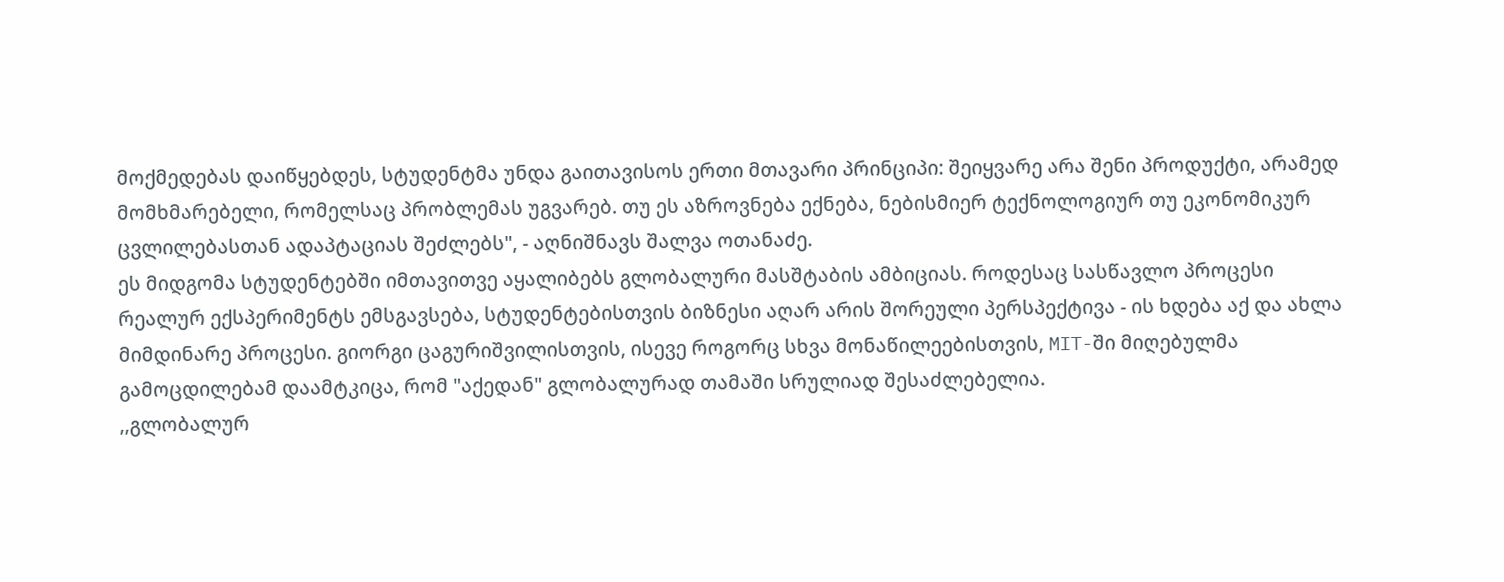მოქმედებას დაიწყებდეს, სტუდენტმა უნდა გაითავისოს ერთი მთავარი პრინციპი: შეიყვარე არა შენი პროდუქტი, არამედ მომხმარებელი, რომელსაც პრობლემას უგვარებ. თუ ეს აზროვნება ექნება, ნებისმიერ ტექნოლოგიურ თუ ეკონომიკურ ცვლილებასთან ადაპტაციას შეძლებს", - აღნიშნავს შალვა ოთანაძე.
ეს მიდგომა სტუდენტებში იმთავითვე აყალიბებს გლობალური მასშტაბის ამბიციას. როდესაც სასწავლო პროცესი რეალურ ექსპერიმენტს ემსგავსება, სტუდენტებისთვის ბიზნესი აღარ არის შორეული პერსპექტივა - ის ხდება აქ და ახლა მიმდინარე პროცესი. გიორგი ცაგურიშვილისთვის, ისევე როგორც სხვა მონაწილეებისთვის, MIT-ში მიღებულმა გამოცდილებამ დაამტკიცა, რომ "აქედან" გლობალურად თამაში სრულიად შესაძლებელია.
,,გლობალურ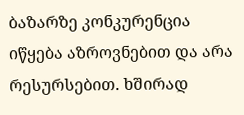ბაზარზე კონკურენცია იწყება აზროვნებით და არა რესურსებით. ხშირად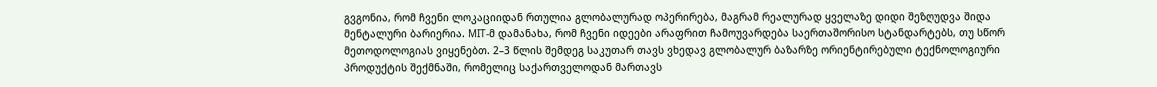გვგონია, რომ ჩვენი ლოკაციიდან რთულია გლობალურად ოპერირება, მაგრამ რეალურად ყველაზე დიდი შეზღუდვა შიდა მენტალური ბარიერია. MIT-მ დამანახა, რომ ჩვენი იდეები არაფრით ჩამოუვარდება საერთაშორისო სტანდარტებს, თუ სწორ მეთოდოლოგიას ვიყენებთ. 2–3 წლის შემდეგ საკუთარ თავს ვხედავ გლობალურ ბაზარზე ორიენტირებული ტექნოლოგიური პროდუქტის შექმნაში, რომელიც საქართველოდან მართავს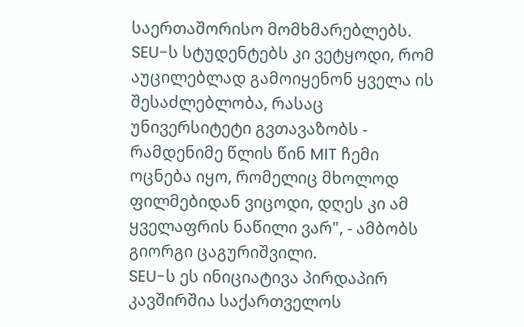საერთაშორისო მომხმარებლებს. SEU-ს სტუდენტებს კი ვეტყოდი, რომ აუცილებლად გამოიყენონ ყველა ის შესაძლებლობა, რასაც უნივერსიტეტი გვთავაზობს - რამდენიმე წლის წინ MIT ჩემი ოცნება იყო, რომელიც მხოლოდ ფილმებიდან ვიცოდი, დღეს კი ამ ყველაფრის ნაწილი ვარ", - ამბობს გიორგი ცაგურიშვილი.
SEU-ს ეს ინიციატივა პირდაპირ კავშირშია საქართველოს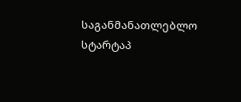საგანმანათლებლო სტარტაპ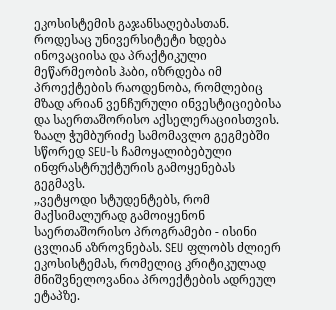ეკოსისტემის გაჯანსაღებასთან. როდესაც უნივერსიტეტი ხდება ინოვაციისა და პრაქტიკული მეწარმეობის ჰაბი, იზრდება იმ პროექტების რაოდენობა, რომლებიც მზად არიან ვენჩურული ინვესტიციებისა და საერთაშორისო აქსელერაციისთვის. ზაალ ჭუმბურიძე სამომავლო გეგმებში სწორედ SEU-ს ჩამოყალიბებული ინფრასტრუქტურის გამოყენებას გეგმავს.
,,ვეტყოდი სტუდენტებს, რომ მაქსიმალურად გამოიყენონ საერთაშორისო პროგრამები - ისინი ცვლიან აზროვნებას. SEU ფლობს ძლიერ ეკოსისტემას, რომელიც კრიტიკულად მნიშვნელოვანია პროექტების ადრეულ ეტაპზე.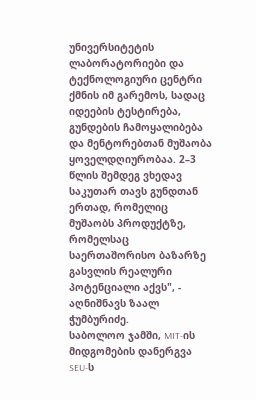უნივერსიტეტის ლაბორატორიები და ტექნოლოგიური ცენტრი ქმნის იმ გარემოს, სადაც იდეების ტესტირება, გუნდების ჩამოყალიბება და მენტორებთან მუშაობა ყოველდღიურობაა. 2–3 წლის შემდეგ ვხედავ საკუთარ თავს გუნდთან ერთად, რომელიც მუშაობს პროდუქტზე, რომელსაც საერთაშორისო ბაზარზე გასვლის რეალური პოტენციალი აქვს", - აღნიშნავს ზაალ ჭუმბურიძე.
საბოლოო ჯამში, MIT-ის მიდგომების დანერგვა SEU-ს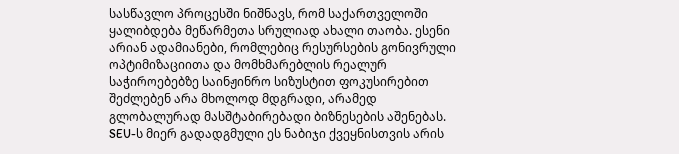სასწავლო პროცესში ნიშნავს, რომ საქართველოში ყალიბდება მეწარმეთა სრულიად ახალი თაობა. ესენი არიან ადამიანები, რომლებიც რესურსების გონივრული ოპტიმიზაციითა და მომხმარებლის რეალურ საჭიროებებზე საინჟინრო სიზუსტით ფოკუსირებით შეძლებენ არა მხოლოდ მდგრადი, არამედ გლობალურად მასშტაბირებადი ბიზნესების აშენებას. SEU-ს მიერ გადადგმული ეს ნაბიჯი ქვეყნისთვის არის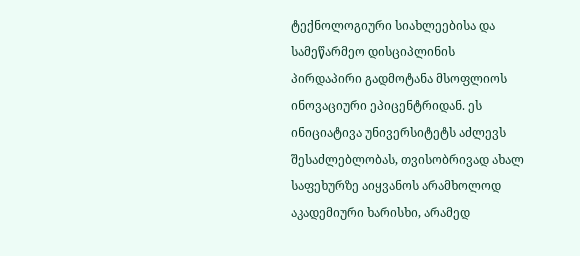ტექნოლოგიური სიახლეებისა და სამეწარმეო დისციპლინის პირდაპირი გადმოტანა მსოფლიოს ინოვაციური ეპიცენტრიდან. ეს ინიციატივა უნივერსიტეტს აძლევს შესაძლებლობას, თვისობრივად ახალ საფეხურზე აიყვანოს არამხოლოდ აკადემიური ხარისხი, არამედ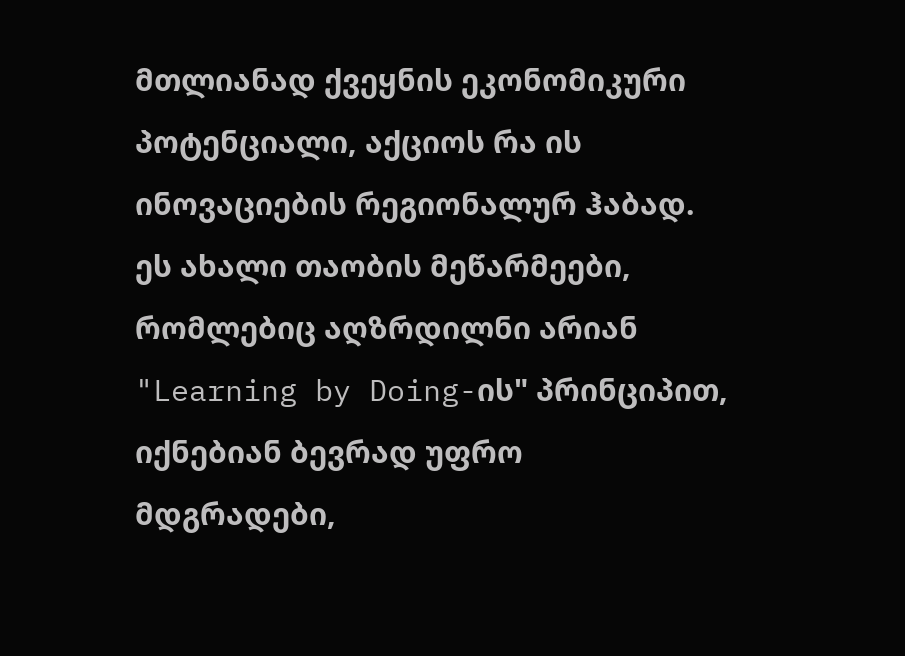მთლიანად ქვეყნის ეკონომიკური პოტენციალი, აქციოს რა ის ინოვაციების რეგიონალურ ჰაბად.
ეს ახალი თაობის მეწარმეები, რომლებიც აღზრდილნი არიან "Learning by Doing-ის" პრინციპით, იქნებიან ბევრად უფრო მდგრადები,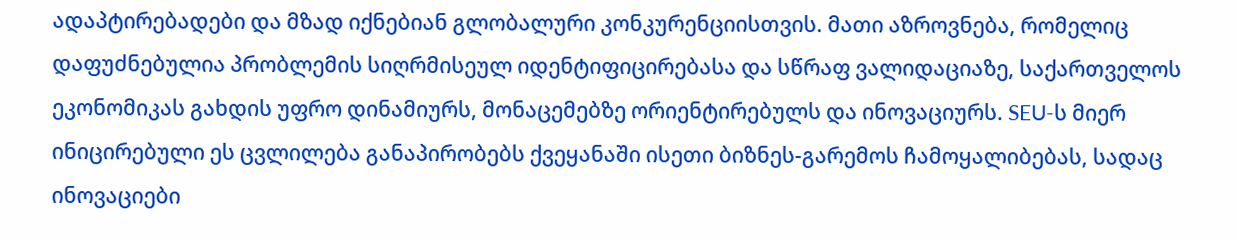ადაპტირებადები და მზად იქნებიან გლობალური კონკურენციისთვის. მათი აზროვნება, რომელიც დაფუძნებულია პრობლემის სიღრმისეულ იდენტიფიცირებასა და სწრაფ ვალიდაციაზე, საქართველოს ეკონომიკას გახდის უფრო დინამიურს, მონაცემებზე ორიენტირებულს და ინოვაციურს. SEU-ს მიერ ინიცირებული ეს ცვლილება განაპირობებს ქვეყანაში ისეთი ბიზნეს-გარემოს ჩამოყალიბებას, სადაც ინოვაციები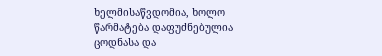ხელმისაწვდომია, ხოლო წარმატება დაფუძნებულია ცოდნასა და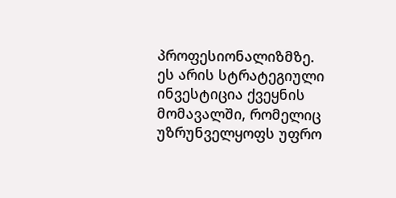პროფესიონალიზმზე. ეს არის სტრატეგიული ინვესტიცია ქვეყნის მომავალში, რომელიც უზრუნველყოფს უფრო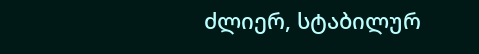ძლიერ, სტაბილურ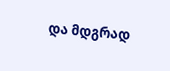და მდგრად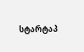სტარტაპ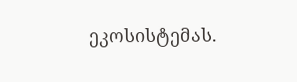ეკოსისტემას.